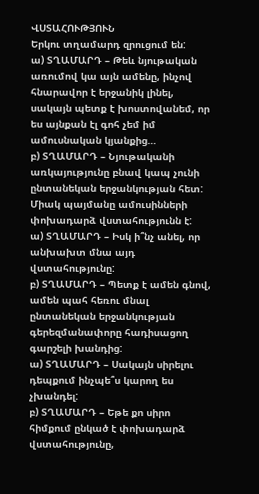ՎՍՏԱՀՈՒԹՅՈՒՆ
Երկու տղամարդ զրուցում են:
ա) ՏՂԱՄԱՐԴ – Թեև նյութական առումով կա այն ամենը, ինչով հնարավոր է երջանիկ լինել, սակայն պետք է խոստովանեմ, որ ես այնքան էլ գոհ չեմ իմ ամուսնական կյանքից…
բ) ՏՂԱՄԱՐԴ – Նյութականի առկայությունը բնավ կապ չունի ընտանեկան երջանկության հետ: Միակ պայմանը ամուսինների փոխադարձ վստահությունն է:
ա) ՏՂԱՄԱՐԴ – Իսկ ի՞նչ անել, որ անխախտ մնա այդ վստահությունը:
բ) ՏՂԱՄԱՐԴ – Պետք է ամեն գնով, ամեն պահ հեռու մնալ ընտանեկան երջանկության գերեզմանափորը հադիսացող գարշելի խանդից:
ա) ՏՂԱՄԱՐԴ – Սակայն սիրելու դեպքում ինչպե՞ս կարող ես չխանդել:
բ) ՏՂԱՄԱՐԴ – Եթե քո սիրո հիմքում ընկած է փոխադարձ վստահությունը,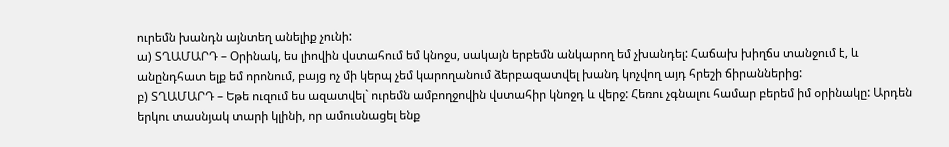ուրեմն խանդն այնտեղ անելիք չունի:
ա) ՏՂԱՄԱՐԴ – Օրինակ, ես լիովին վստահում եմ կնոջս, սակայն երբեմն անկարող եմ չխանդել: Հաճախ խիղճս տանջում է, և անընդհատ ելք եմ որոնում, բայց ոչ մի կերպ չեմ կարողանում ձերբազատվել խանդ կոչվող այդ հրեշի ճիրաններից:
բ) ՏՂԱՄԱՐԴ – Եթե ուզում ես ազատվել` ուրեմն ամբողջովին վստահիր կնոջդ և վերջ: Հեռու չգնալու համար բերեմ իմ օրինակը: Արդեն երկու տասնյակ տարի կլինի, որ ամուսնացել ենք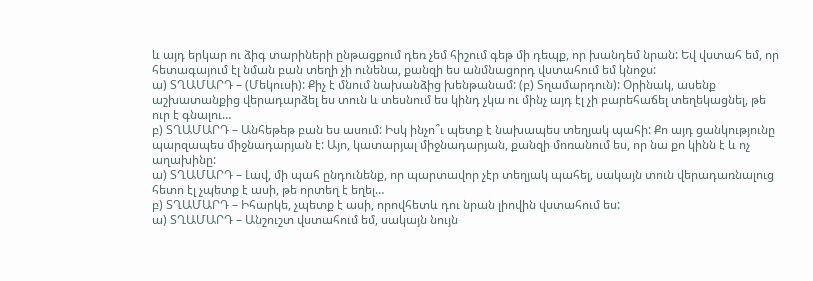և այդ երկար ու ձիգ տարիների ընթացքում դեռ չեմ հիշում գեթ մի դեպք, որ խանդեմ նրան: Եվ վստահ եմ, որ հետագայում էլ նման բան տեղի չի ունենա, քանզի ես անմնացորդ վստահում եմ կնոջս:
ա) ՏՂԱՄԱՐԴ – (Մեկուսի): Քիչ է մնում նախանձից խենթանամ: (բ) Տղամարդուն): Օրինակ, ասենք աշխատանքից վերադարձել ես տուն և տեսնում ես կինդ չկա ու մինչ այդ էլ չի բարեհաճել տեղեկացնել, թե ուր է գնալու…
բ) ՏՂԱՄԱՐԴ – Անհեթեթ բան ես ասում: Իսկ ինչո՞ւ պետք է նախապես տեղյակ պահի: Քո այդ ցանկությունը պարզապես միջնադարյան է: Այո, կատարյալ միջնադարյան, քանզի մոռանում ես, որ նա քո կինն է և ոչ աղախինը:
ա) ՏՂԱՄԱՐԴ – Լավ, մի պահ ընդունենք, որ պարտավոր չէր տեղյակ պահել, սակայն տուն վերադառնալուց հետո էլ չպետք է ասի, թե որտեղ է եղել…
բ) ՏՂԱՄԱՐԴ – Իհարկե, չպետք է ասի, որովհետև դու նրան լիովին վստահում ես:
ա) ՏՂԱՄԱՐԴ – Անշուշտ վստահում եմ, սակայն նույն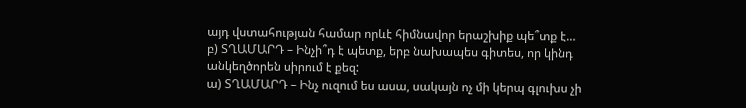այդ վստահության համար որևէ հիմնավոր երաշխիք պե՞տք է…
բ) ՏՂԱՄԱՐԴ – Ինչի՞դ է պետք, երբ նախապես գիտես, որ կինդ անկեղծորեն սիրում է քեզ:
ա) ՏՂԱՄԱՐԴ – Ինչ ուզում ես ասա, սակայն ոչ մի կերպ գլուխս չի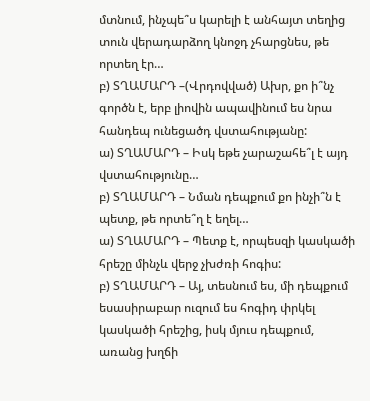մտնում, ինչպե՞ս կարելի է անհայտ տեղից տուն վերադարձող կնոջդ չհարցնես, թե որտեղ էր…
բ) ՏՂԱՄԱՐԴ –(Վրդովված) Ախր, քո ի՞նչ գործն է, երբ լիովին ապավինում ես նրա հանդեպ ունեցածդ վստահությանը:
ա) ՏՂԱՄԱՐԴ – Իսկ եթե չարաշահե՞լ է այդ վստահությունը…
բ) ՏՂԱՄԱՐԴ – Նման դեպքում քո ինչի՞ն է պետք, թե որտե՞ղ է եղել…
ա) ՏՂԱՄԱՐԴ – Պետք է, որպեսզի կասկածի հրեշը մինչև վերջ չխժռի հոգիս:
բ) ՏՂԱՄԱՐԴ – Այ, տեսնում ես, մի դեպքում եսասիրաբար ուզում ես հոգիդ փրկել կասկածի հրեշից, իսկ մյուս դեպքում, առանց խղճի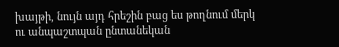խայթի, նույն այդ հրեշին բաց ես թողնում մերկ ու անպաշտպան ընտանեկան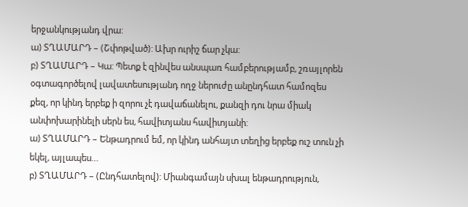երջանկությանդ վրա:
ա) ՏՂԱՄԱՐԴ – (Շփոթված): Ախր ուրիշ ճար չկա:
բ) ՏՂԱՄԱՐԴ – Կա: Պետք է զինվես անսպառ համբերությամբ, շռայլորեն օգտագործելով լավատեսությանդ ողջ ներուժը անընդհատ համոզես քեզ, որ կինդ երբեք ի զորու չէ դավաճանելու, քանզի դու նրա միակ անփոխարինելի սերն ես, հավիտյանս հավիտյանի:
ա) ՏՂԱՄԱՐԴ – Ենթադրում եմ, որ կինդ անհայտ տեղից երբեք ուշ տուն չի եկել, այլապես…
բ) ՏՂԱՄԱՐԴ – (Ընդհատելով): Միանգամայն սխալ ենթադրություն,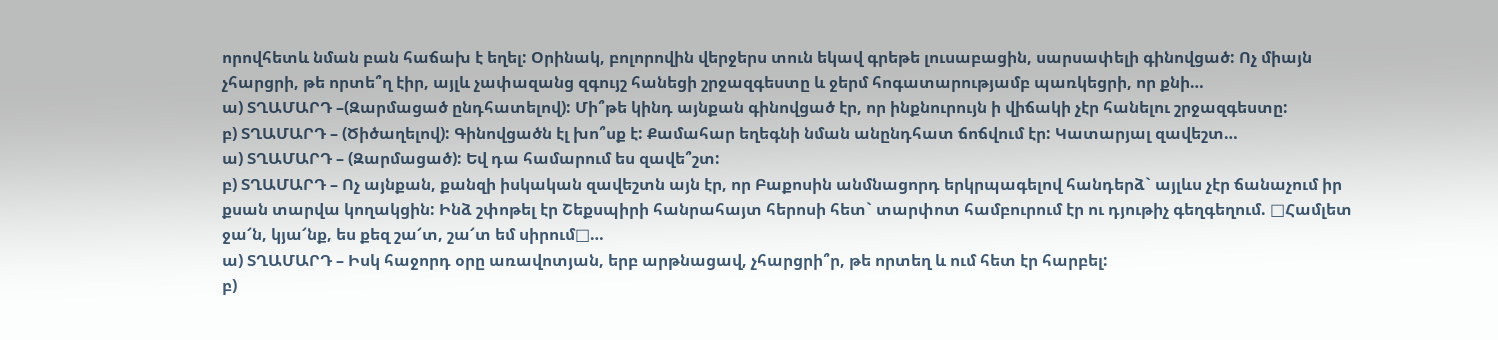որովհետև նման բան հաճախ է եղել: Օրինակ, բոլորովին վերջերս տուն եկավ գրեթե լուսաբացին, սարսափելի գինովցած: Ոչ միայն չհարցրի, թե որտե՞ղ էիր, այլև չափազանց զգույշ հանեցի շրջազգեստը և ջերմ հոգատարությամբ պառկեցրի, որ քնի…
ա) ՏՂԱՄԱՐԴ –(Զարմացած ընդհատելով): Մի՞թե կինդ այնքան գինովցած էր, որ ինքնուրույն ի վիճակի չէր հանելու շրջազգեստը:
բ) ՏՂԱՄԱՐԴ – (Ծիծաղելով): Գինովցածն էլ խո՞սք է: Քամահար եղեգնի նման անընդհատ ճոճվում էր: Կատարյալ զավեշտ…
ա) ՏՂԱՄԱՐԴ – (Զարմացած): Եվ դա համարում ես զավե՞շտ:
բ) ՏՂԱՄԱՐԴ – Ոչ այնքան, քանզի իսկական զավեշտն այն էր, որ Բաքոսին անմնացորդ երկրպագելով հանդերձ` այլևս չէր ճանաչում իր քսան տարվա կողակցին: Ինձ շփոթել էր Շեքսպիրի հանրահայտ հերոսի հետ` տարփոտ համբուրում էր ու դյութիչ գեղգեղում. □Համլետ ջա՜ն, կյա՜նք, ես քեզ շա՜տ, շա՜տ եմ սիրում□…
ա) ՏՂԱՄԱՐԴ – Իսկ հաջորդ օրը առավոտյան, երբ արթնացավ, չհարցրի՞ր, թե որտեղ և ում հետ էր հարբել:
բ)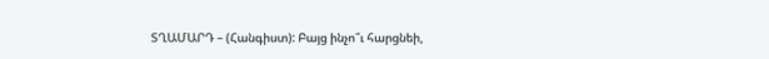ՏՂԱՄԱՐԴ – (Հանգիստ): Բայց ինչո՞ւ հարցնեի,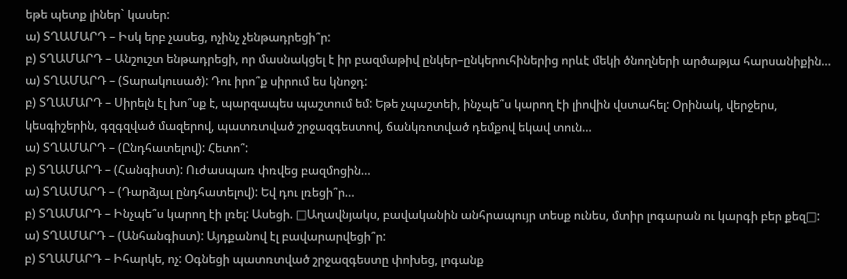եթե պետք լիներ` կասեր:
ա) ՏՂԱՄԱՐԴ – Իսկ երբ չասեց, ոչինչ չենթադրեցի՞ր:
բ) ՏՂԱՄԱՐԴ – Անշուշտ ենթադրեցի, որ մասնակցել է իր բազմաթիվ ընկեր–ընկերուհիներից որևէ մեկի ծնողների արծաթյա հարսանիքին…
ա) ՏՂԱՄԱՐԴ – (Տարակուսած): Դու իրո՞ք սիրում ես կնոջդ:
բ) ՏՂԱՄԱՐԴ – Սիրելն էլ խո՞սք է, պարզապես պաշտում եմ: Եթե չպաշտեի, ինչպե՞ս կարող էի լիովին վստահել: Օրինակ, վերջերս, կեսգիշերին, գզգզված մազերով, պատռտված շրջազգեստով, ճանկռոտված դեմքով եկավ տուն…
ա) ՏՂԱՄԱՐԴ – (Ընդհատելով): Հետո՞:
բ) ՏՂԱՄԱՐԴ – (Հանգիստ): Ուժասպառ փռվեց բազմոցին…
ա) ՏՂԱՄԱՐԴ – (Դարձյալ ընդհատելով): Եվ դու լռեցի՞ր…
բ) ՏՂԱՄԱՐԴ – Ինչպե՞ս կարող էի լռել: Ասեցի. □Աղավնյակս, բավականին անհրապույր տեսք ունես, մտիր լոգարան ու կարգի բեր քեզ□:
ա) ՏՂԱՄԱՐԴ – (Անհանգիստ): Այդքանով էլ բավարարվեցի՞ր:
բ) ՏՂԱՄԱՐԴ – Իհարկե, ոչ: Օգնեցի պատռտված շրջազգեստը փոխեց, լոգանք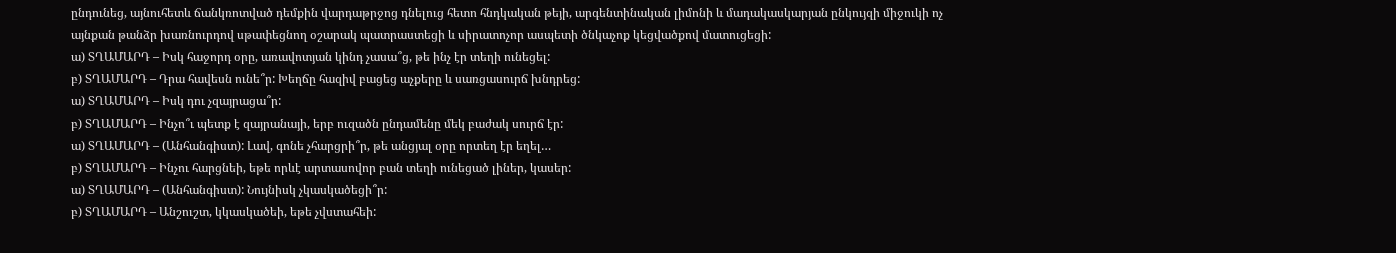ընդունեց, այնուհետև ճանկռոտված դեմքին վարդաթրջոց դնելուց հետո հնդկական թեյի, արգենտինական լիմոնի և մադակասկարյան ընկույզի միջուկի ոչ այնքան թանձր խառնուրդով սթափեցնող օշարակ պատրաստեցի և սիրատոչոր ասպետի ծնկաչոք կեցվածքով մատուցեցի:
ա) ՏՂԱՄԱՐԴ – Իսկ հաջորդ օրը, առավոտյան կինդ չասա՞ց, թե ինչ էր տեղի ունեցել:
բ) ՏՂԱՄԱՐԴ – Դրա հավեսն ունե՞ր: Խեղճը հազիվ բացեց աչքերը և սառցասուրճ խնդրեց:
ա) ՏՂԱՄԱՐԴ – Իսկ դու չզայրացա՞ր:
բ) ՏՂԱՄԱՐԴ – Ինչո՞ւ պետք է զայրանայի, երբ ուզածն ընդամենը մեկ բաժակ սուրճ էր:
ա) ՏՂԱՄԱՐԴ – (Անհանգիստ): Լավ, գոնե չհարցրի՞ր, թե անցյալ օրը որտեղ էր եղել…
բ) ՏՂԱՄԱՐԴ – Ինչու հարցնեի, եթե որևէ արտասովոր բան տեղի ունեցած լիներ, կասեր:
ա) ՏՂԱՄԱՐԴ – (Անհանգիստ): Նույնիսկ չկասկածեցի՞ր:
բ) ՏՂԱՄԱՐԴ – Անշուշտ, կկասկածեի, եթե չվստահեի: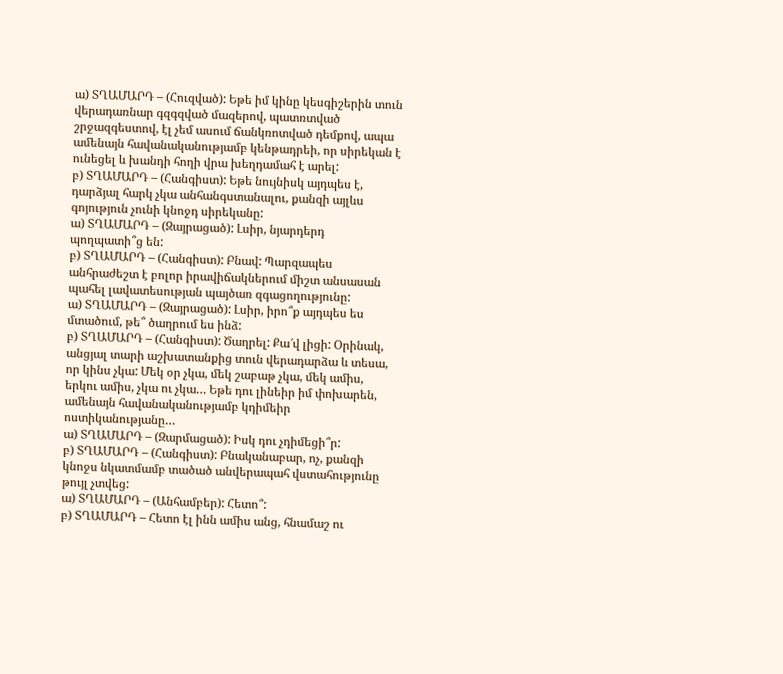ա) ՏՂԱՄԱՐԴ – (Հուզված): Եթե իմ կինը կեսգիշերին տուն վերադառնար գզգզված մազերով, պատռտված շրջազգեստով, էլ չեմ ասում ճանկռոտված դեմքով, ապա ամենայն հավանականությամբ կենթադրեի, որ սիրեկան է ունեցել և խանդի հողի վրա խեղդամահ է արել:
բ) ՏՂԱՄԱՐԴ – (Հանգիստ): Եթե նույնիսկ այդպես է, դարձյալ հարկ չկա անհանգստանալու, քանզի այլևս գոյություն չունի կնոջդ սիրեկանը:
ա) ՏՂԱՄԱՐԴ – (Զայրացած): Լսիր, նյարդերդ պողպատի՞ց են:
բ) ՏՂԱՄԱՐԴ – (Հանգիստ): Բնավ: Պարզապես անհրաժեշտ է բոլոր իրավիճակներում միշտ անսասան պահել լավատեսության պայծառ զգացողությունը:
ա) ՏՂԱՄԱՐԴ – (Զայրացած): Լսիր, իրո՞ք այդպես ես մտածում, թե՞ ծաղրում ես ինձ:
բ) ՏՂԱՄԱՐԴ – (Հանգիստ): Ծաղրել: Քա՜վ լիցի: Օրինակ, անցյալ տարի աշխատանքից տուն վերադարձա և տեսա, որ կինս չկա: Մեկ օր չկա, մեկ շաբաթ չկա, մեկ ամիս, երկու ամիս, չկա ու չկա… Եթե դու լինեիր իմ փոխարեն, ամենայն հավանականությամբ կդիմեիր ոստիկանությանը…
ա) ՏՂԱՄԱՐԴ – (Զարմացած): Իսկ դու չդիմեցի՞ր:
բ) ՏՂԱՄԱՐԴ – (Հանգիստ): Բնականաբար, ոչ, քանզի կնոջս նկատմամբ տածած անվերապահ վստահությունը թույլ չտվեց:
ա) ՏՂԱՄԱՐԴ – (Անհամբեր): Հետո՞:
բ) ՏՂԱՄԱՐԴ – Հետո էլ ինն ամիս անց, հնամաշ ու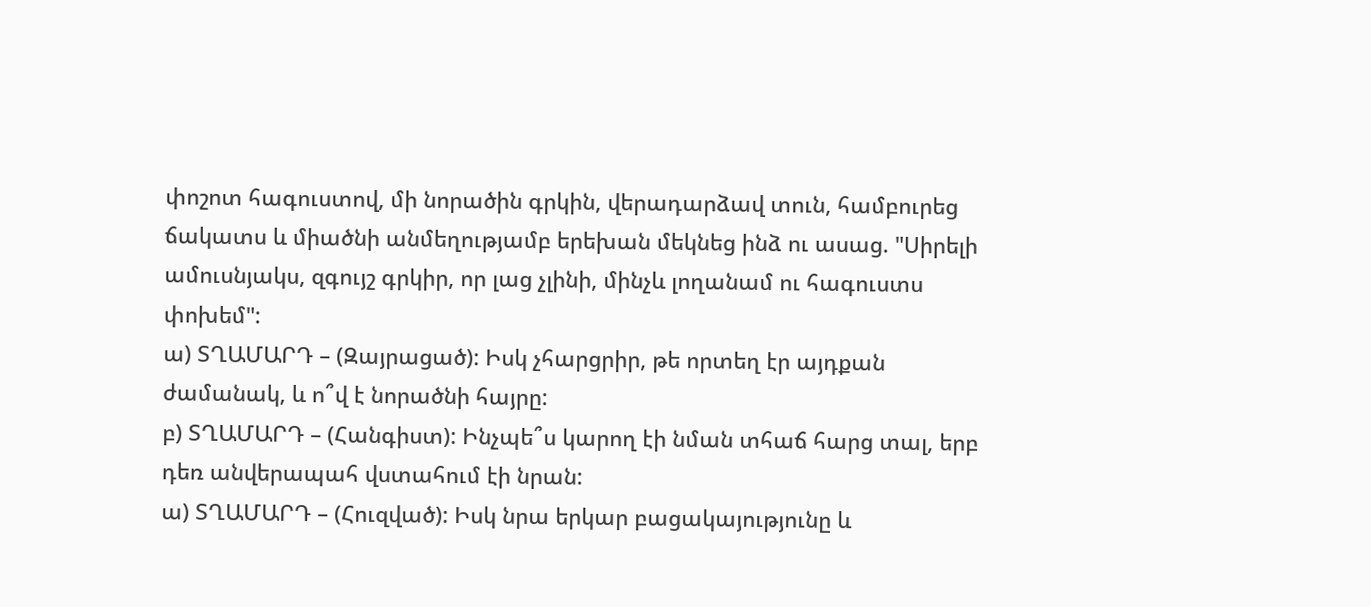փոշոտ հագուստով, մի նորածին գրկին, վերադարձավ տուն, համբուրեց ճակատս և միածնի անմեղությամբ երեխան մեկնեց ինձ ու ասաց. "Սիրելի ամուսնյակս, զգույշ գրկիր, որ լաց չլինի, մինչև լողանամ ու հագուստս փոխեմ":
ա) ՏՂԱՄԱՐԴ – (Զայրացած): Իսկ չհարցրիր, թե որտեղ էր այդքան ժամանակ, և ո՞վ է նորածնի հայրը:
բ) ՏՂԱՄԱՐԴ – (Հանգիստ): Ինչպե՞ս կարող էի նման տհաճ հարց տալ, երբ դեռ անվերապահ վստահում էի նրան:
ա) ՏՂԱՄԱՐԴ – (Հուզված): Իսկ նրա երկար բացակայությունը և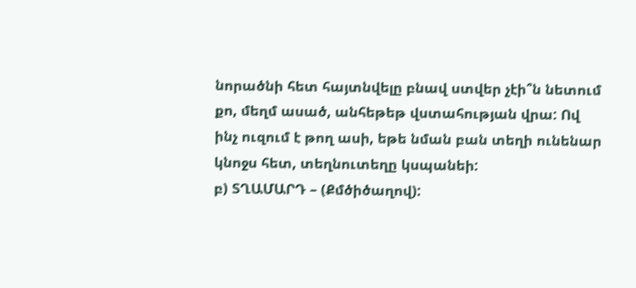նորածնի հետ հայտնվելը բնավ ստվեր չէի՞ն նետում քո, մեղմ ասած, անհեթեթ վստահության վրա: Ով ինչ ուզում է թող ասի, եթե նման բան տեղի ունենար կնոջս հետ, տեղնուտեղը կսպանեի:
բ) ՏՂԱՄԱՐԴ – (Քմծիծաղով):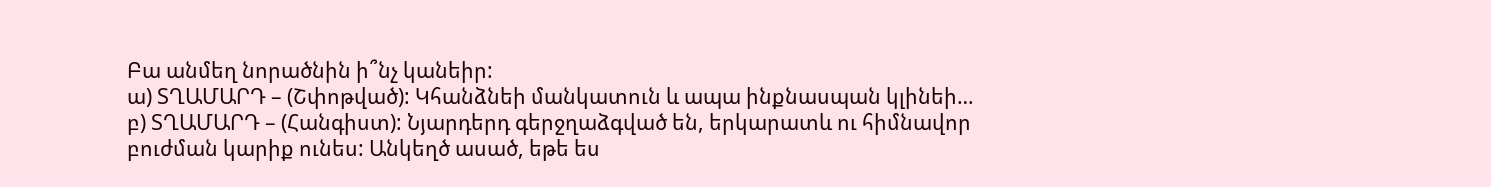Բա անմեղ նորածնին ի՞նչ կանեիր:
ա) ՏՂԱՄԱՐԴ – (Շփոթված): Կհանձնեի մանկատուն և ապա ինքնասպան կլինեի…
բ) ՏՂԱՄԱՐԴ – (Հանգիստ): Նյարդերդ գերջղաձգված են, երկարատև ու հիմնավոր բուժման կարիք ունես: Անկեղծ ասած, եթե ես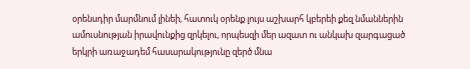օրենսդիր մարմնում լինեի, հատուկ օրենք լույս աշխարհ կբերեի քեզ նմաններին ամուսնության իրավունքից զրկելու, որպեսզի մեր ազատ ու անկախ զարգացած երկրի առաջադեմ հասարակությունը զերծ մնա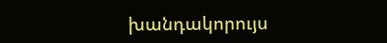խանդակորույս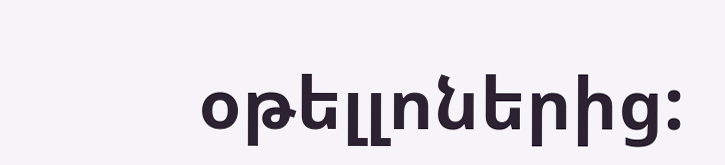օթելլոներից: